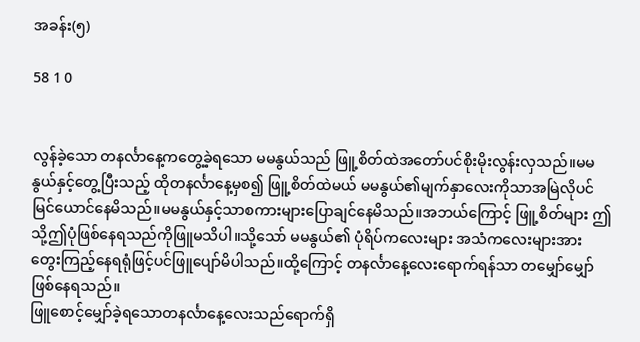အခန်း(၅)

58 1 0


လွန်ခဲ့သော တနင်္လာနေ့ကတွေ့ခဲ့ရသော မမနွယ်သည် ဖြူ့စိတ်ထဲအတော်ပင်စိုးမိုးလွန်းလှသည်။မမနွယ်နှင့်တွေ့ပြီးသည့် ထိုတနင်္လာနေ့မှစ၍ ဖြူ့စိတ်ထဲမယ် မမနွယ်၏မျက်နှာလေးကိုသာအမြဲလိုပင်မြင်ယောင်နေမိသည်။မမနွယ်နှင့်သာစကားများပြောချင်နေမိသည်။အဘယ်ကြောင့် ဖြူ့စိတ်များ ဤသို့ဤပုံဖြစ်နေရသည်ကိုဖြူမသိပါ။သို့သော် မမနွယ်၏ ပုံရိပ်ကလေးများ အသံကလေးများအား တွေးကြည့်နေရရုံဖြင့်ပင်ဖြူပျော်မိပါသည်။ထို့ကြောင့် တနင်္လာနေ့လေးရောက်ရန်သာ တမျှော်မျှော်ဖြစ်နေရသည်။
ဖြူစောင့်မျှော်ခဲ့ရသောတနင်္လာနေ့လေးသည်ရောက်ရှိ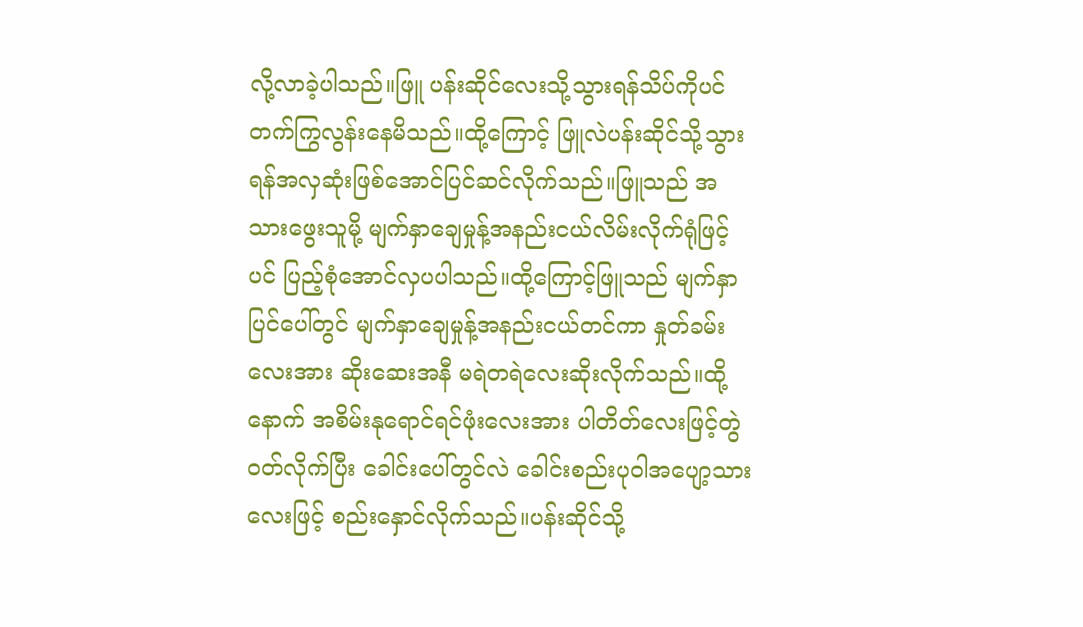လို့လာခဲ့ပါသည်။ဖြူ ပန်းဆိုင်လေးသို့သွားရန်သိပ်ကိုပင်တက်ကြွလွန်းနေမိသည်။ထို့ကြောင့် ဖြူလဲပန်းဆိုင်သို့သွားရန်အလှဆုံးဖြစ်‌အောင်ပြင်ဆင်လိုက်သည်။ဖြူသည် အသားဖွေးသူမို့ မျက်နှာ‌ချေမှုန့်အနည်းငယ်လိမ်းလိုက်ရုံဖြင့်ပင် ပြည့်စုံအောင်လှပပါသည်။ထို့ကြောင့်ဖြူသည် မျက်နှာပြင်‌ပေါ်တွင် မျက်နှာချေမှုန့်အနည်းငယ်တင်ကာ နှုတ်ခမ်းလေးအား ဆိုးဆေးအနီ မရဲတရဲလေးဆိုးလိုက်သည်။ထို့နောက် အစိမ်းနုရောင်ရင်ဖုံးလေးအား ပါတိတ်လေးဖြင့်တွဲဝတ်လိုက်ပြီး ခေါင်းပေါ်တွင်လဲ ခေါင်းစည်းပုဝါအပျော့သားလေးဖြင့် စည်းနှောင်လိုက်သည်။ပန်းဆိုင်သို့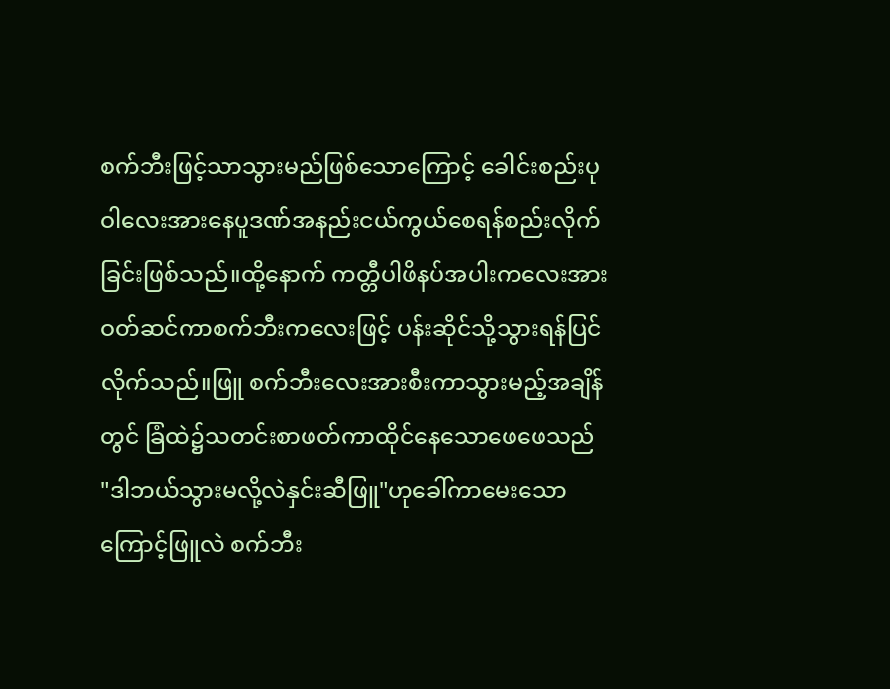စက်ဘီးဖြင့်သာသွားမည်ဖြစ်သောကြောင့် ခေါင်းစည်းပုဝါလေးအားနေပူဒဏ်အနည်းငယ်ကွယ်စေရန်စည်းလိုက်ခြင်းဖြစ်သည်။ထို့နောက် ကတ္တီပါဖိနပ်အပါးကလေးအားဝတ်ဆင်ကာစက်ဘီးကလေးဖြင့် ပန်းဆိုင်သို့သွားရန်ပြင်လိုက်သည်။ဖြူ စက်ဘီးလေးအားစီးကာသွားမည့်အချိန်တွင် ခြံထဲ၌သတင်းစာဖတ်ကာထိုင်နေသောဖေဖေသည်
"ဒါဘယ်သွားမလို့လဲနှင်းဆီဖြူ"ဟုခေါ်ကာမေးသောကြောင့်ဖြူလဲ စက်ဘီး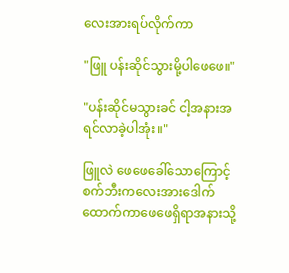လေးအားရပ်လိုက်ကာ

"ဖြူ ပန်းဆိုင်သွားမို့ပါဖေဖေ။"

"ပန်းဆိုင်မသွားခင် ငါ့အနားအရင်လာခဲ့ပါအုံး။"

ဖြူလဲ ဖေဖေခေါ်သောကြောင့်စက်ဘီးကလေးအားဒေါက် ထောက်ကာဖေဖေရှိရာအနားသို့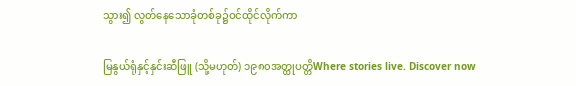သွား၍ လွတ်နေသောခုံတစ်ခု၌ဝင်ထိုင်လိုက်ကာ

မြနွယ်ရုံနှင့်နှင်းဆီဖြူ (သို့မဟုတ်) ၁၉၈၀အတ္ထုပတ္တိWhere stories live. Discover now